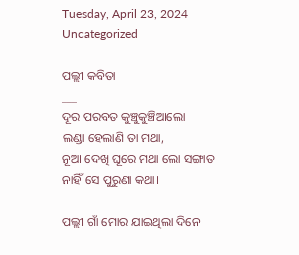Tuesday, April 23, 2024
Uncategorized

ପଲ୍ଲୀ କବିତା
___
ଦୂର ପରବତ କୁଞ୍ଚୁକୁଞ୍ଚିଆଲୋ
ଲଣ୍ଡା ହେଲାଣି ତା ମଥା,
ନୂଆ ଦେଖି ଘୂରେ ମଥା ଲୋ ସଙ୍ଗାତ
ନାହିଁ ସେ ପୁରୁଣା କଥା।

ପଲ୍ଲୀ ଗାଁ ମୋର ଯାଇଥିଲା ଦିନେ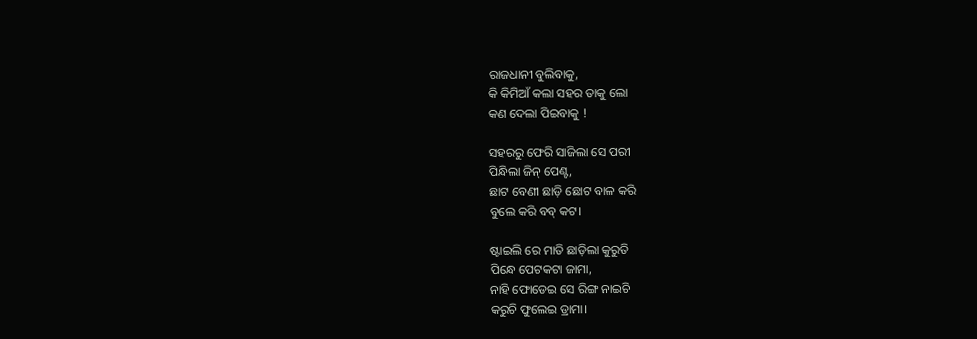ରାଜଧାନୀ ବୁଲିବାକୁ,
କି କିମିଆଁ କଲା ସହର ତାକୁ ଲୋ
କଣ ଦେଲା ପିଇବାକୁ !

ସହରରୁ ଫେରି ସାଜିଲା ସେ ପରୀ
ପିନ୍ଧିଲା ଜିନ୍ ପେଣ୍ଟ,
ଛାଟ ବେଣୀ ଛାଡ଼ି ଛୋଟ ବାଳ କରି
ବୁଲେ କରି ବବ୍ କଟ।

ଷ୍ଟାଇଲି ରେ ମାତି ଛାଡ଼ିଲା କୁରୁତି
ପିନ୍ଧେ ପେଟକଟା ଜାମା,
ନାହି ଫୋଡେଇ ସେ ରିଙ୍ଗ ନାଇଚି
କରୁଚି ଫୁଲେଇ ଡ୍ରାମା।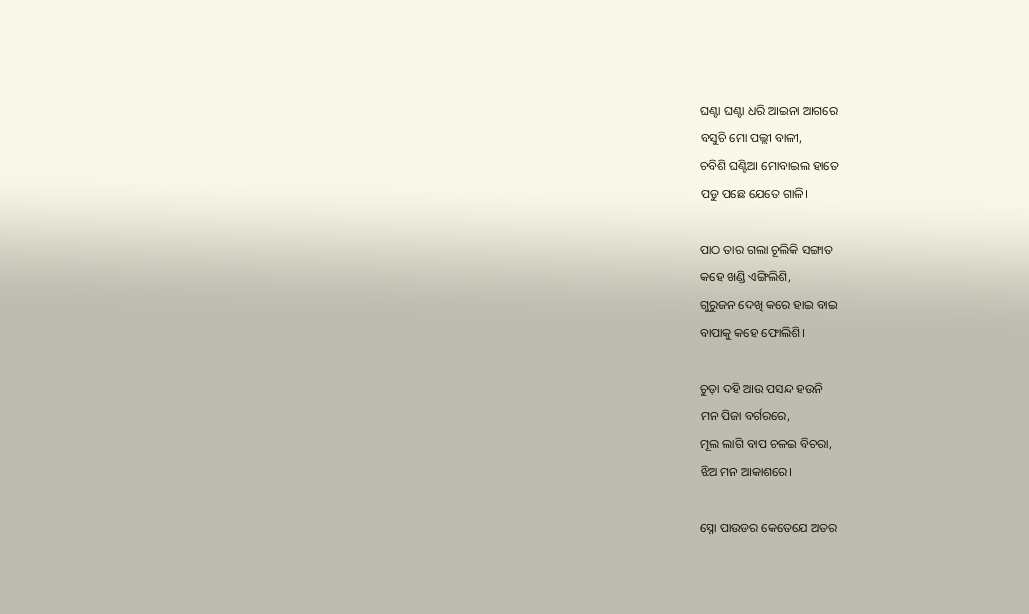ଘଣ୍ଟା ଘଣ୍ଟା ଧରି ଆଇନା ଆଗରେ
ବସୁଚି ମୋ ପଲ୍ଲୀ ବାଳୀ,
ଚବିଶି ଘଣ୍ଟିଆ ମୋବାଇଲ ହାତେ
ପଡୁ ପଛେ ଯେତେ ଗାଳି।

ପାଠ ତାର ଗଲା ଚୂଲିକି ସଙ୍ଗାତ
କହେ ଖଣ୍ଡି ଏଙ୍ଗିଲିଶି,
ଗୁରୁଜନ ଦେଖି କରେ ହାଇ ବାଇ
ବାପାକୁ କହେ ଫୋଲିଶି।

ଚୁଡ଼ା ଦହି ଆଉ ପସନ୍ଦ ହଉନି
ମନ ପିଜା ବର୍ଗରରେ,
ମୂଲ ଲାଗି ବାପ ଚଳଇ ବିଚରା,
ଝିଅ ମନ ଆକାଶରେ।

ସ୍ନୋ ପାଉଡର କେତେଯେ ଅତର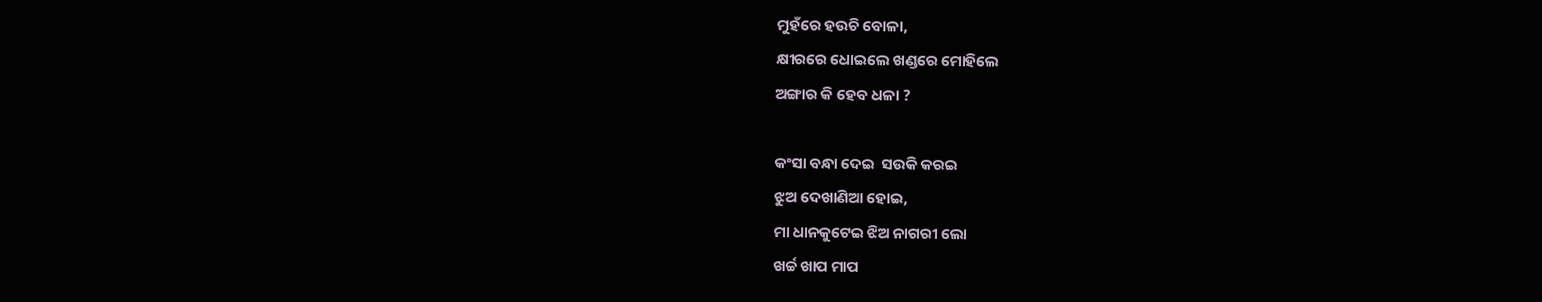ମୁହଁରେ ହଉଚି ବୋଳା,
କ୍ଷୀରରେ ଧୋଇଲେ ଖଣ୍ଡରେ ମୋହିଲେ
ଅଙ୍ଗାର କି ହେବ ଧଳା ?

କଂସା ବନ୍ଧା ଦେଇ  ସଉକି କରଇ
ଝୁଅ ଦେଖାଣିଆ ହୋଇ,
ମା ଧାନକୁଟେଇ ଝିଅ ନାଗରୀ ଲୋ
ଖର୍ଚ୍ଚ ଖାପ ମାପ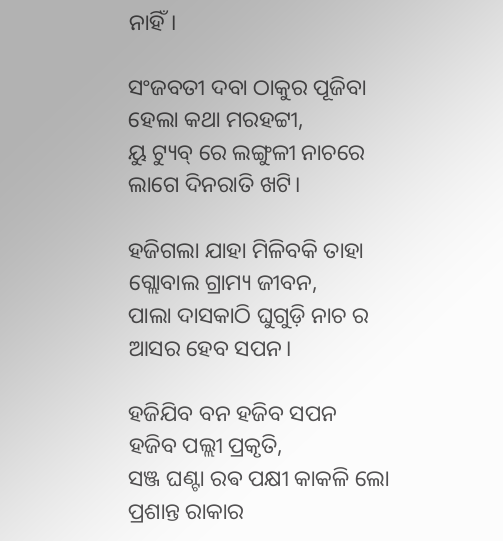ନାହିଁ।

ସଂଜବତୀ ଦବା ଠାକୁର ପୂଜିବା
ହେଲା କଥା ମରହଟ୍ଟୀ,
ୟୁ ଟ୍ୟୁବ୍ ରେ ଲଙ୍ଗୁଳୀ ନାଚରେ
ଲାଗେ ଦିନରାତି ଖଟି।

ହଜିଗଲା ଯାହା ମିଳିବକି ତାହା
ଗ୍ଲୋବାଲ ଗ୍ରାମ୍ୟ ଜୀବନ,
ପାଲା ଦାସକାଠି ଘୁଗୁଡ଼ି ନାଚ ର
ଆସର ହେବ ସପନ।

ହଜିଯିବ ବନ ହଜିବ ସପନ
ହଜିବ ପଲ୍ଲୀ ପ୍ରକୃତି,
ସଞ୍ଜ ଘଣ୍ଟା ରଵ ପକ୍ଷୀ କାକଳି ଲୋ
ପ୍ରଶାନ୍ତ ରାକାର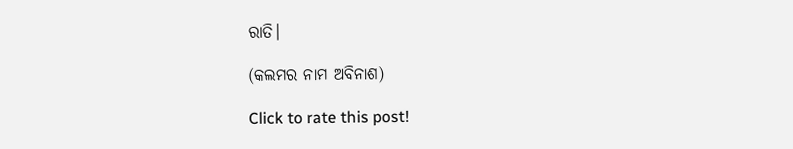ରାତି।

(କଲମର ନାମ ଅବିନାଶ)

Click to rate this post!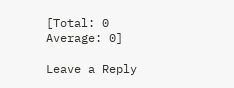[Total: 0 Average: 0]

Leave a Reply